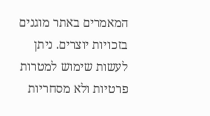המאמרים באתר מוגנים בזכויות יוצרים. ניתן לעשות שימוש למטרות פרטיות ולא מסחריות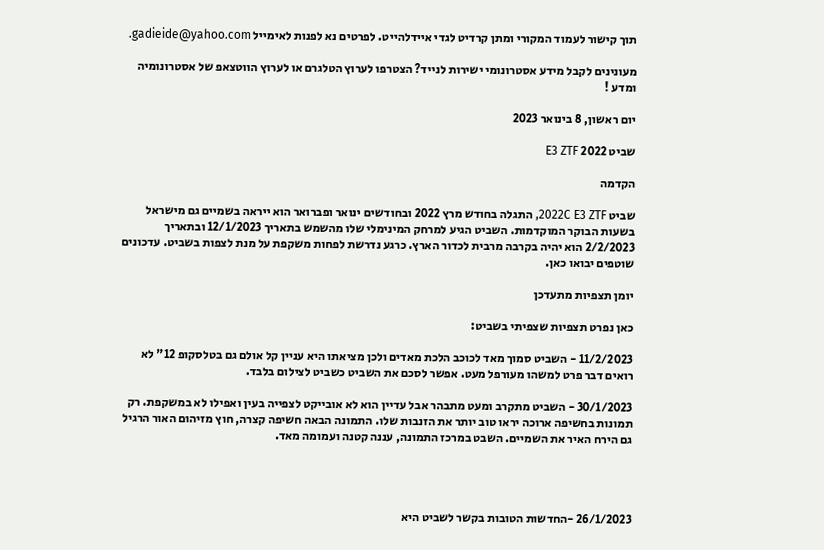תוך קישור לעמוד המקורי ומתן קרדיט לגדי איידלהייט. לפרטים נא לפנות לאימייל gadieide@yahoo.com.

מעונינים לקבל מידע אסטרונומי ישירות לנייד? הצטרפו לערוץ הטלגרם או לערוץ הווטצאפ של אסטרונומיה ומדע !

יום ראשון, 8 בינואר 2023

שביט 2022 E3 ZTF

הקדמה

שביט 2022C E3 ZTF, התגלה בחודש מרץ 2022 ובחודשים ינואר ופברואר הוא ייראה בשמיים גם מישראל בשעות הבוקר המוקדמות. השביט הגיע למרחק המינימלי שלו מהשמש בתאריך 12/1/2023 ובתאריך 2/2/2023 הוא יהיה בקרבה מרבית לכדור הארץ. כרגע נדרשת לפחות משקפת על מנת לצפות בשביט. עדכונים שוטפים יבואו כאן.

יומן תצפיות מתעדכן

כאן נפרט תצפיות שצפיתי בשביט:

11/2/2023 - השביט סמוך מאד לכוכב הלכת מאדים ולכן מציאתו היא עניין קל אולם גם בטלסקופ 12" לא רואים דבר פרט למשהו מעורפל מעט. אפשר לסכם את השביט כשביט לצילום בלבד.

30/1/2023 - השביט מתקרב ומעט מתבהר אבל עדיין הוא לא אובייקט לצפייה בעין ואפילו לא במשקפת. רק תמונות בחשיפה ארוכה יראו טוב יותר את הזנבות שלו. התמונה הבאה חשיפה קצרה, חוץ מזיהום האור הרגיל גם הירח האיר את השמיים. השבט במרכז התמונה, עננה קטנה ועמומה מאד.




26/1/2023 -החדשות הטובות בקשר לשביט היא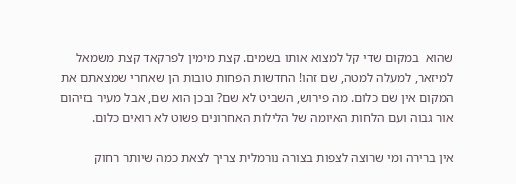שהוא  במקום שדי קל למצוא אותו בשמים. קצת מימין לפרקאד קצת משמאל למיזאר, למעלה למטה, שם זהו! החדשות הפחות טובות הן שאחרי שמצאתם את המקום אין שם כלום. מה פירוש, השביט לא שם? ובכן הוא שם, אבל מעיר בזיהום אור גבוה ועם הלחות האיומה של הלילות האחרונים פשוט לא רואים כלום.

אין ברירה ומי שרוצה לצפות בצורה נורמלית צריך לצאת כמה שיותר רחוק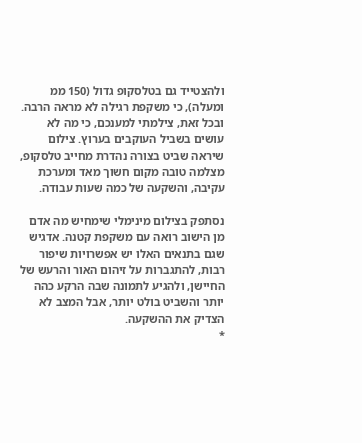ולהצטייד גם בטלסקופ גדול (150 ממ ומעלה), כי משקפת רגילה לא מראה הרבה. ובכל זאת, צילמתי למענכם, כי מה לא עושים בשביל העוקבים בערוץ. צילום שיראה שביט בצורה נהדרת מחייב טלסקופ, מצלמה טובה מקום חשוך מאד ומערכת עקיבה, והשקעה של כמה שעות עבודה.

נסתפק בצילום מינימלי שימחיש מה אדם מן הישוב רואה עם משקפת קטנה. אדגיש שגם בתנאים האלו יש אפשרויות שיפור רבות, להתגברות על זיהום האור והרעש של החיישן, ולהגיע לתמונה שבה הרקע כהה יותר והשביט בולט יותר, אבל המצב לא הצדיק את ההשקעה.
*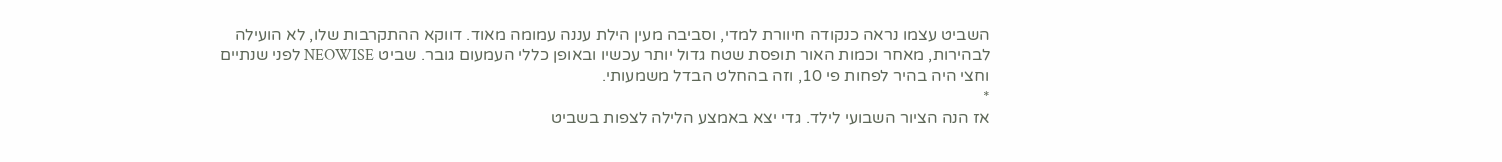השביט עצמו נראה כנקודה חיוורת למדי, וסביבה מעין הילת עננה עמומה מאוד. דווקא ההתקרבות שלו, לא הועילה לבהירות, מאחר וכמות האור תופסת שטח גדול יותר עכשיו ובאופן כללי העמעום גובר. שביט NEOWISE לפני שנתיים וחצי היה בהיר לפחות פי 10, וזה בהחלט הבדל משמעותי.
*
אז הנה הציור השבועי לילד. גדי יצא באמצע הלילה לצפות בשביט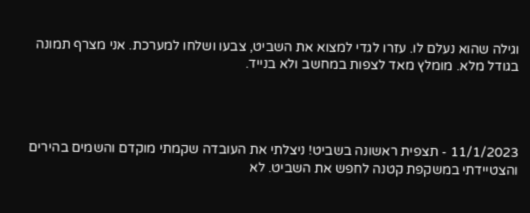וגילה שהוא נעלם לו. עזרו לגדי למצוא את השביט, צבעו ושלחו למערכת. אני מצרף תמונה בגודל מלא. מומלץ מאד לצפות במחשב ולא בנייד.




11/1/2023 - תצפית ראשונה בשביט! ניצלתי את העובדה שקמתי מוקדם והשמים בהירים והצטיידתי במשקפת קטנה לחפש את השביט. לא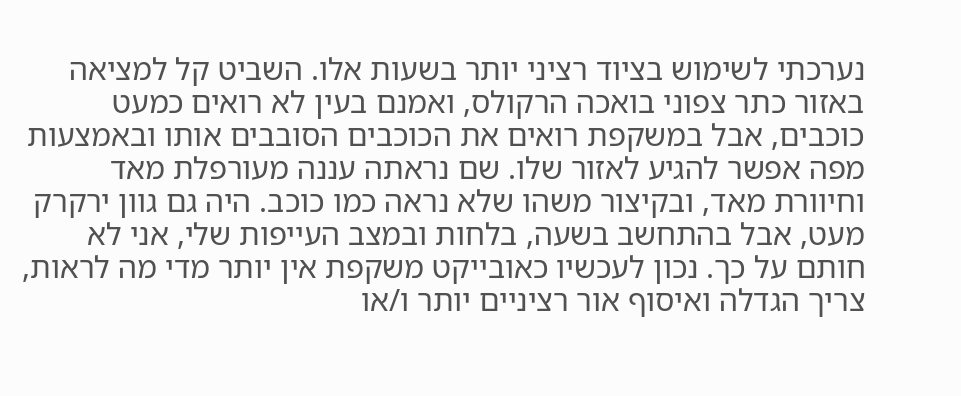נערכתי לשימוש בציוד רציני יותר בשעות אלו. השביט קל למציאה באזור כתר צפוני בואכה הרקולס, ואמנם בעין לא רואים כמעט כוכבים, אבל במשקפת רואים את הכוכבים הסובבים אותו ובאמצעות מפה אפשר להגיע לאזור שלו. שם נראתה עננה מעורפלת מאד וחיוורת מאד, ובקיצור משהו שלא נראה כמו כוכב. היה גם גוון ירקרק מעט, אבל בהתחשב בשעה, בלחות ובמצב העייפות שלי, אני לא  חותם על כך. נכון לעכשיו כאובייקט משקפת אין יותר מדי מה לראות, צריך הגדלה ואיסוף אור רציניים יותר ו/או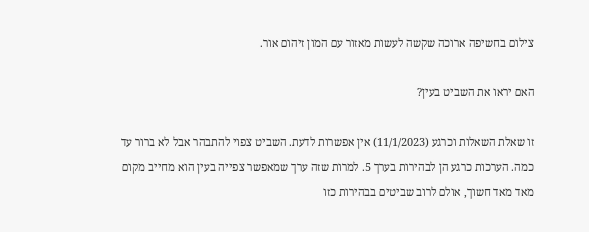צילום בחשיפה ארוכה שקשה לעשות מאזור עם המון זיהום אור.

האם יראו את השביט בעין?

זו שאלת השאלות וכרגע (11/1/2023) אין אפשרות לדעת. השביט צפוי להתבהר אבל לא ברור עד כמה. הערכות כרגע הן לבהירות בערך 5. למרות שזה ערך שמאפשר צפייה בעין הוא מחייב מקום מאד מאד חשוך, אולם לרוב שביטים בבהירות כזו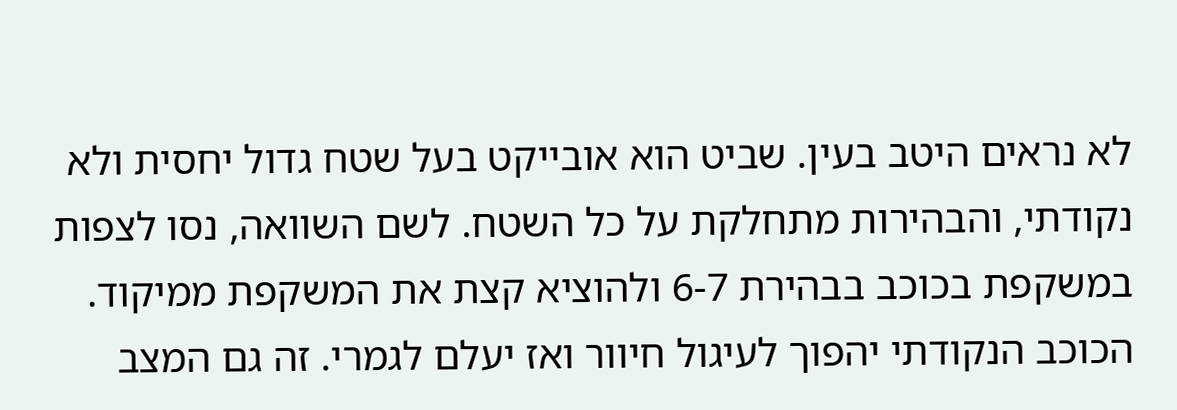לא נראים היטב בעין. שביט הוא אובייקט בעל שטח גדול יחסית ולא נקודתי, והבהירות מתחלקת על כל השטח. לשם השוואה, נסו לצפות במשקפת בכוכב בבהירת 6-7 ולהוציא קצת את המשקפת ממיקוד. הכוכב הנקודתי יהפוך לעיגול חיוור ואז יעלם לגמרי. זה גם המצב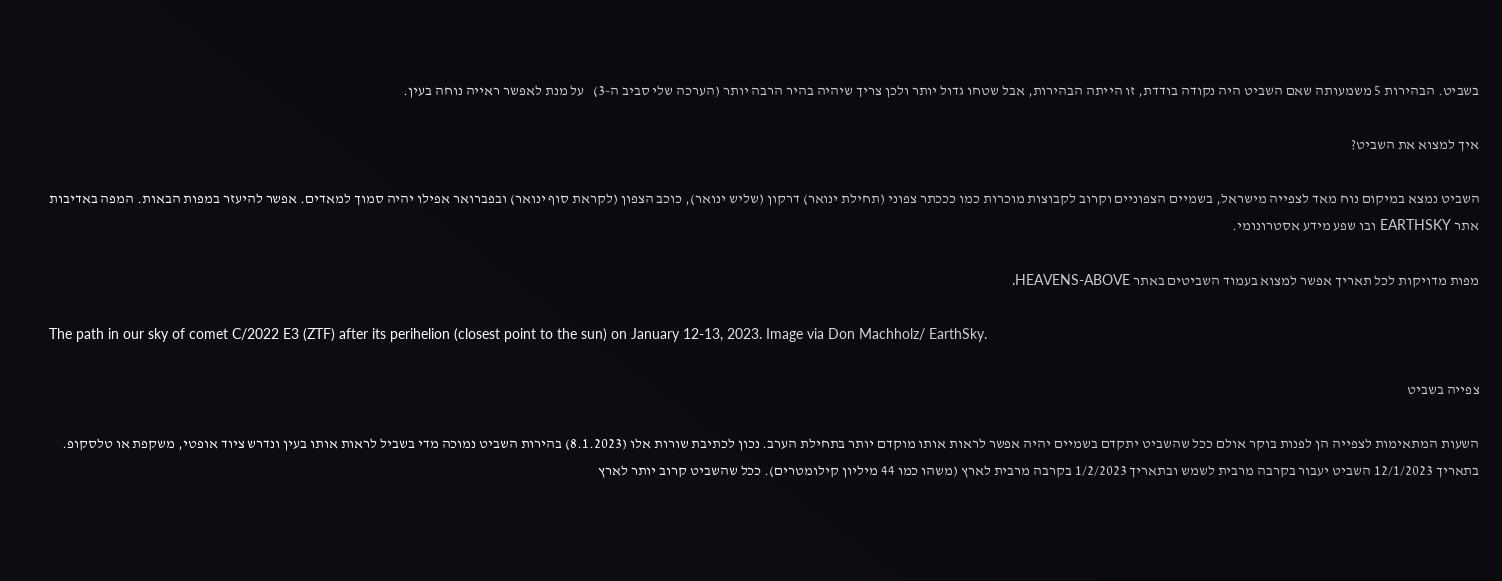בשביט. הבהירות 5 משמעותה שאם השביט היה נקודה בודדת, זו הייתה הבהירות, אבל שטחו גדול יותר ולכן צריך שיהיה בהיר הרבה יותר (הערכה שלי סביב ה-3)   על מנת לאפשר ראייה נוחה בעין.

איך למצוא את השביט?

השביט נמצא במיקום נוח מאד לצפייה מישראל, בשמיים הצפוניים וקרוב לקבוצות מוכרות כמו כככתר צפוני (תחילת ינואר) דרקון (שליש ינואר), כוכב הצפון (לקראת סוף ינואר) ובפברואר אפילו יהיה סמוך למאדים. אפשר להיעזר במפות הבאות. המפה באדיבות אתר EARTHSKY ובו שפע מידע אסטרונומי.

מפות מדויקות לכל תאריך אפשר למצוא בעמוד השביטים באתר HEAVENS-ABOVE.

The path in our sky of comet C/2022 E3 (ZTF) after its perihelion (closest point to the sun) on January 12-13, 2023. Image via Don Machholz/ EarthSky.

צפייה בשביט

השעות המתאימות לצפייה הן לפנות בוקר אולם ככל שהשביט יתקדם בשמיים יהיה אפשר לראות אותו מוקדם יותר בתחילת הערב. נכון לכתיבת שורות אלו (8.1.2023) בהירות השביט נמוכה מדי בשביל לראות אותו בעין ונדרש ציוד אופטי, משקפת או טלסקופ. בתאריך 12/1/2023 השביט יעבור בקרבה מרבית לשמש ובתאריך 1/2/2023 בקרבה מרבית לארץ (משהו כמו 44 מיליון קילומטרים). ככל שהשביט קרוב יותר לארץ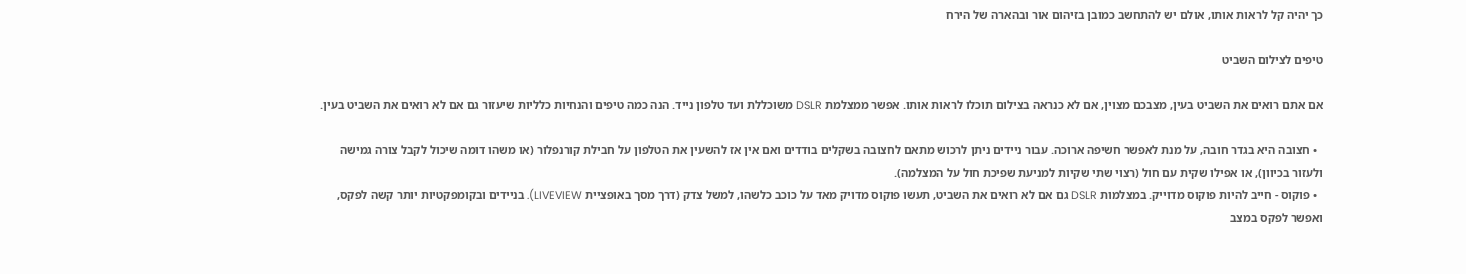כך יהיה קל לראות אותו, אולם יש להתחשב כמובן בזיהום אור ובהארה של הירח

טיפים לצילום השביט

אם אתם רואים את השביט בעין, מצבכם מצוין, אם לא כנראה בצילום תוכלו לראות אותו. אפשר ממצלמת DSLR משוכללת ועד טלפון נייד. הנה כמה טיפים והנחיות כלליות שיעזור גם אם לא רואים את השביט בעין.

  • חצובה היא בגדר חובה, על מנת לאפשר חשיפה ארוכה. עבור ניידים ניתן לרכוש מתאם לחצובה בשקלים בודדים ואם אין אז להשעין את הטלפון על חבילת קורנפלור (או משהו דומה שיכול לקבל צורה גמישה ולעזור בכיוון), או אפילו שקית עם חול (רצוי שתי שקיות למניעת שפיכת חול על המצלמה).
  • פוקוס - חייב להיות פוקוס מדוייק. במצלמות DSLR גם אם לא רואים את השביט, תעשו פוקוס מדויק מאד על כוכב כלשהו, למשל צדק (דרך מסך באופציית LIVEVIEW). בניידים ובקומפקטיות יותר קשה לפקס, ואפשר לפקס במצב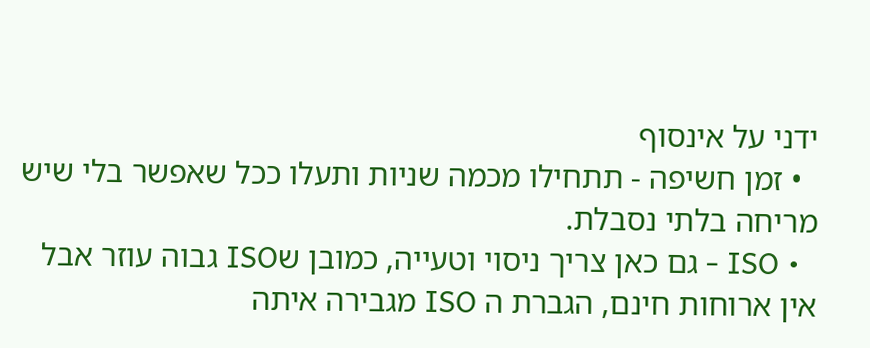ידני על אינסוף
  • זמן חשיפה - תתחילו מכמה שניות ותעלו ככל שאפשר בלי שיש מריחה בלתי נסבלת.
  • ISO - גם כאן צריך ניסוי וטעייה, כמובן שISO גבוה עוזר אבל אין ארוחות חינם, הגברת ה ISO מגבירה איתה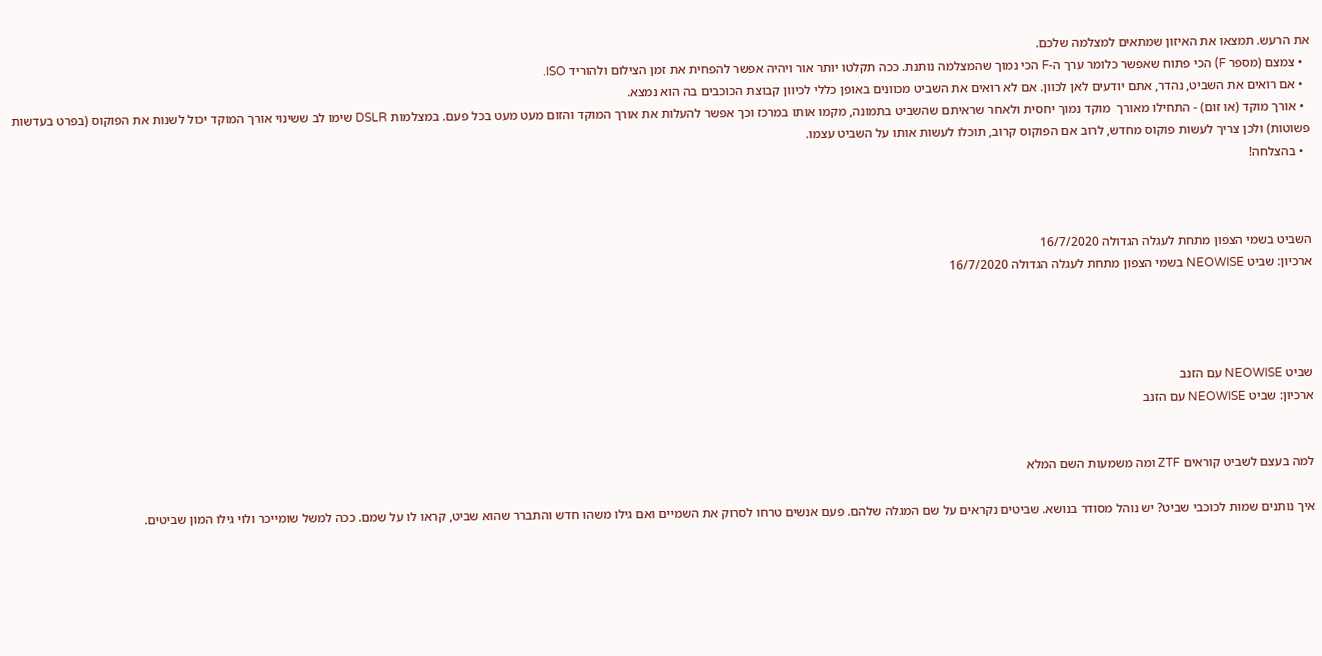את הרעש. תמצאו את האיזון שמתאים למצלמה שלכם.
  • צמצם (מספר F) הכי פתוח שאפשר כלומר ערך ה-F הכי נמוך שהמצלמה נותנת. ככה תקלטו יותר אור ויהיה אפשר להפחית את זמן הצילום ולהוריד ISO.
  • אם רואים את השביט, נהדר, אתם יודעים לאן לכוון. אם לא רואים את השביט מכוונים באופן כללי לכיוון קבוצת הכוכבים בה הוא נמצא.
  • אורך מוקד (או זום) - התחילו מאורך  מוקד נמוך יחסית ולאחר שראיתם שהשביט בתמונה, מקמו אותו במרכז וכך אפשר להעלות את אורך המוקד והזום מעט מעט בכל פעם. במצלמות DSLR שימו לב ששינוי אורך המוקד יכול לשנות את הפוקוס (בפרט בעדשות פשוטות) ולכן צריך לעשות פוקוס מחדש, לרוב אם הפוקוס קרוב, תוכלו לעשות אותו על השביט עצמו.
  • בהצלחה!



השביט בשמי הצפון מתחת לעגלה הגדולה 16/7/2020
ארכיון: שביט NEOWISE בשמי הצפון מתחת לעגלה הגדולה 16/7/2020




שביט NEOWISE עם הזנב
ארכיון: שביט NEOWISE עם הזנב


למה בעצם לשביט קוראים ZTF ומה משמעות השם המלא

איך נותנים שמות לכוכבי שביט? יש נוהל מסודר בנושא. שביטים נקראים על שם המגלה שלהם. פעם אנשים טרחו לסרוק את השמיים ואם גילו משהו חדש והתברר שהוא שביט, קראו לו על שמם. ככה למשל שומייכר ולוי גילו המון שביטים.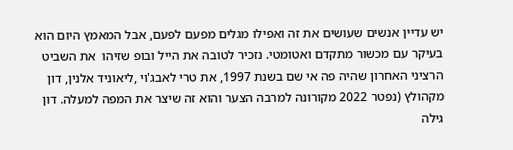יש עדיין אנשים שעושים את זה ואפילו מגלים מפעם לפעם, אבל המאמץ היום הוא בעיקר עם מכשור מתקדם ואטומטי. נזכיר לטובה את הייל ובופ שזיהו  את השביט הרציני האחרון שהיה פה אי שם בשנת 1997, את טרי לאבג'וי ,ליאוניד אלנין, דון מקהולץ (נפטר 2022 מקורונה למרבה הצער והוא זה שיצר את המפה למעלה. דון גילה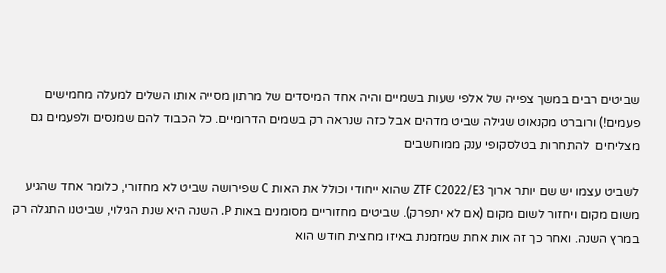שביטים רבים במשך צפייה של אלפי שעות בשמיים והיה אחד המיסדים של מרתון מסייה אותו השלים למעלה מחמישים פעמים!) ורוברט מקנאוט שגילה שביט מדהים אבל כזה שנראה רק בשמים הדרומיים. כל הכבוד להם שמנסים ולפעמים גם מצליחים  להתחרות בטלסקופי ענק ממוחשבים

לשביט עצמו יש שם יותר ארוך ZTF C2022/E3 שהוא ייחודי וכולל את האות C שפירושה שביט לא מחזורי, כלומר אחד שהגיע משום מקום ויחזור לשום מקום (אם לא יתפרק). שביטים מחזוריים מסומנים באות P. השנה היא שנת הגילוי, שביטנו התגלה רק במרץ השנה. ואחר כך זה אות אחת שמזמנת באיזו מחצית חודש הוא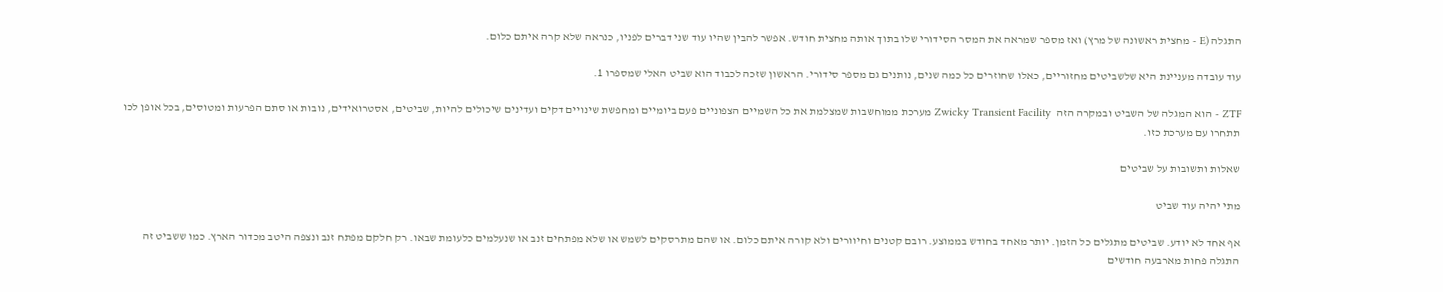התגלה (E - מחצית ראשונה של מרץ) ואז מספר שמראה את המסר הסידורי שלו בתוך אותה מחצית חודש. אפשר להבין שהיו עוד שני דברים לפניו, כנראה שלא קרה איתם כלום.

עוד עובדה מעניינת היא שלשביטים מחזוריים, כאלו שחוזרים כל כמה שנים, נותנים גם מספר סידורי. הראשון שזכה לכבוד הוא שביט האלי שמספרו 1.

ZTF - הוא המגלה של השביט ובמקרה הזה  Zwicky Transient Facility מערכת ממוחשבות שמצלמת את כל השמיים הצפוניים פעם ביומיים ומחפשת שינויים דקים ועדינים שיכולים להיות, שביטים, אסטרואידים, נובות או סתם הפרעות ומטוסים, בכל אופן לכו תתחרו עם מערכת כזו.

שאלות ותשובות על שביטים

מתי יהיה עוד שביט

אף אחד לא יודע. שביטים מתגלים כל הזמן. יותר מאחד בחודש בממוצע. רובם קטנים וחיוורים ולא קורה איתם כלום. או שהם מתרסקים לשמש או שלא מפתחים זנב או שנעלמים כלעומת שבאו. רק חלקם מפתח זנב ונצפה היטב מכדור הארץ. כמו ששביט זה התגלה פחות מארבעה חודשים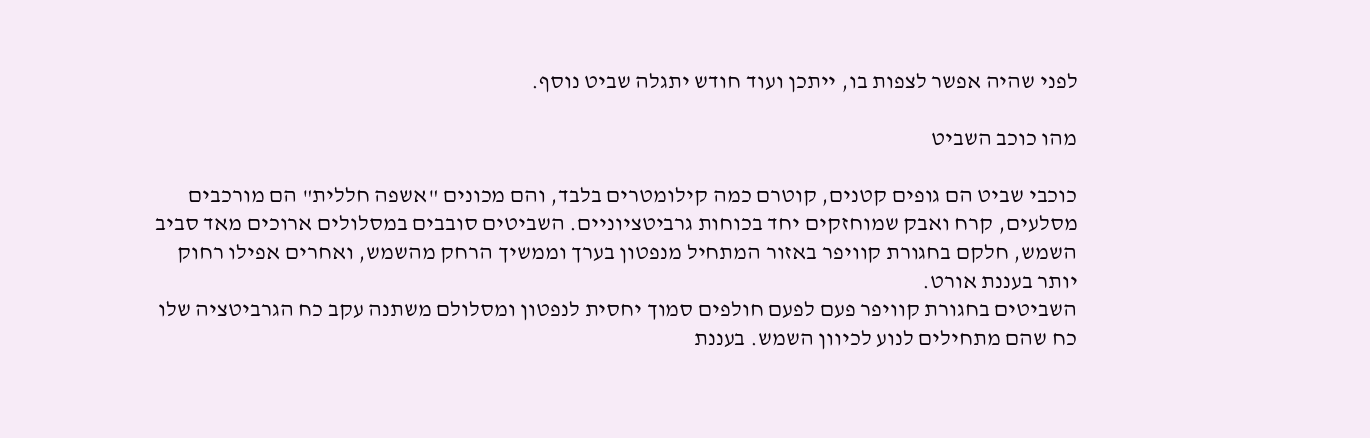לפני שהיה אפשר לצפות בו, ייתכן ועוד חודש יתגלה שביט נוסף.

מהו כוכב השביט

כוכבי שביט הם גופים קטנים, קוטרם כמה קילומטרים בלבד, והם מכונים "אשפה חללית" הם מורכבים מסלעים, קרח ואבק שמוחזקים יחד בכוחות גרביטציוניים. השביטים סובבים במסלולים ארוכים מאד סביב השמש, חלקם בחגורת קוויפר באזור המתחיל מנפטון בערך וממשיך הרחק מהשמש, ואחרים אפילו רחוק יותר בעננת אורט.
השביטים בחגורת קוויפר פעם לפעם חולפים סמוך יחסית לנפטון ומסלולם משתנה עקב כח הגרביטציה שלו כח שהם מתחילים לנוע לכיוון השמש. בעננת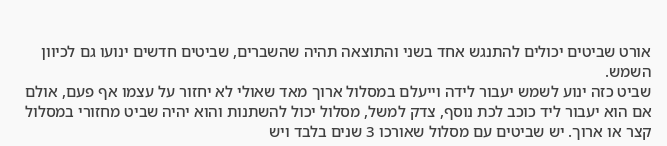אורט שביטים יכולים להתנגש אחד בשני והתוצאה תהיה שהשברים, שביטים חדשים ינועו גם לכיוון השמש.
שביט כזה ינוע לשמש יעבור לידה וייעלם במסלול ארוך מאד שאולי לא יחזור על עצמו אף פעם, אולם אם הוא יעבור ליד כוכב לכת נוסף, צדק למשל, מסלול יכול להשתנות והוא יהיה שביט מחזורי במסלול קצר או ארוך. יש שביטים עם מסלול שאורכו 3 שנים בלבד ויש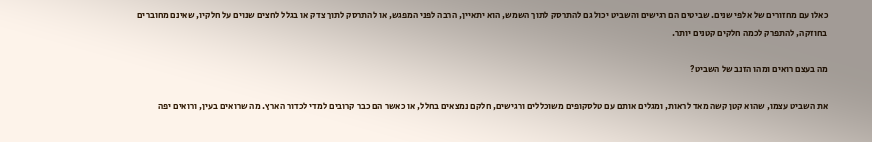כאלו עם מחזורים של אלפי שנים. שביטים הם רגישים והשביט יכול גם להתרסק לתוך השמש, הוא יתאיין, הרבה לפני המפגש, או להתרסק לתוך צדק או בגלל לחצים שנוים על חלקיו, שאינם מחוברים בחוזקה, להתפרק לכמה חלקים קטנים יותר.

מה בעצם רואים ומהו הזנב של השביט?

את השביט עצמו, שהוא קטן קשה מאד לראות, ומגלים אותם עם טלסקופים משוכללים ורגישים, חלקם נמצאים בחלל, או כאשר הם כבר קרובים למדי לכדור הארץ. מה שרואים בעין, ורואים יפה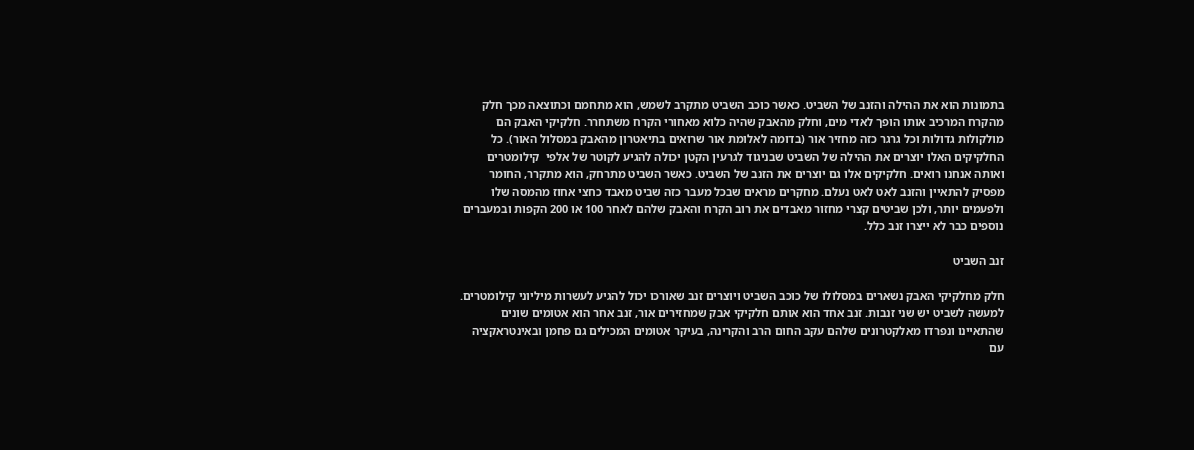בתמונות הוא את ההילה והזנב של השביט. כאשר כוכב השביט מתקרב לשמש, הוא מתחמם וכתוצאה מכך חלק מהקרח המרכיב אותו הופך לאדי מים, וחלק מהאבק שהיה כלוא מאחורי הקרח משתחרר. חלקיקי האבק הם מולקולות גדולות וכל גרגר כזה מחזיר אור (בדומה לאלומת אור שרואים בתיאטרון מהאבק במסלול האור). כל החלקיקים האלו יוצרים את ההילה של השביט שבניגוד לגרעין הקטן יכולה להגיע לקוטר של אלפי  קילומטרים ואותה אנחנו רואים. חלקיקים אלו גם יוצרים את הזנב של השביט. כאשר השביט מתרחק, הוא מתקרר, החומר מפסיק להתאיין והזנב לאט לאט נעלם. מחקרים מראים שבכל מעבר כזה שביט מאבד כחצי אחוז מהמסה שלו ולפעמים יותר, ולכן שביטים קצרי מחזור מאבדים את רוב הקרח והאבק שלהם לאחר 100 או 200 הקפות ובמעברים נוספים כבר לא ייצרו זנב כלל.

זנב השביט

חלק מחלקיקי האבק נשארים במסלולו של כוכב השביט ויוצרים זנב שאורכו יכול להגיע לעשרות מיליוני קילומטרים. למעשה לשביט יש שני זנבות. זנב אחד הוא אותם חלקיקי אבק שמחזירים אור, זנב אחר הוא אטומים שונים שהתאיינו ונפרדו מאלקטרונים שלהם עקב החום הרב והקרינה, בעיקר אטומים המכילים גם פחמן ובאינטראקציה עם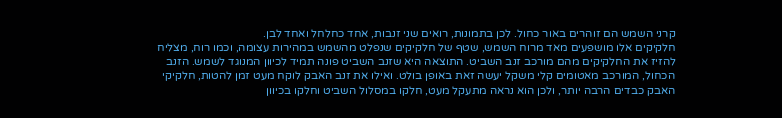קרני השמש הם זוהרים באור כחול. לכן בתמונות, רואים שני זנבות, אחד כחלחל ואחד לבן.
חלקיקים אלו מושפעים מאד מרוח השמש, שטף של חלקיקים שנפלט מהשמש במהירות עצומה, וכמו רוח, מצליח להזיז את החלקיקים מהם מורכב זנב השביט. התוצאה היא שזנב השביט פונה תמיד לכיוון המנוגד לשמש. הזנב הכחול, המורכב מאטומים קלי משקל יעשה זאת באופן בולט. ואילו את זנב האבק לוקח מעט זמן להטות, חלקיקי האבק כבדים הרבה יותר, ולכן הוא נראה מתעקל מעט, חלקו במסלול השביט וחלקו בכיוון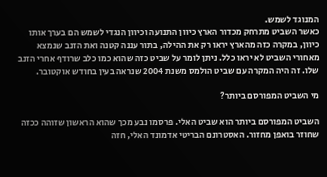המנוגד לשמש.
כאשר השביט מתרחק מכדור הארץ כיוון התנועה וכיוון הנגדי לשמש הם בערך אותו כיוון, במקרה כזה מהארץ יראו רק את ההילה, בתור עננה קטנה ואת הזנב שנמצא מאחורי השביט לא יראו כלל. ניתן לומר על שביט כזה שהוא כמו כלב שרודף אחרי הזנב שלו. זה היה המקרה עם שביט הולמס משנת 2004 שנראה בעין בחודש אוקטובר.

מי השביט המפורסם ביותר?

השביט המפורסם ביותר הוא שביט האלי. פרסמו נבע מכך שהוא הראשון שזוהה ככזה שחוזר בואפן מחזור. האסטרונם הבריטי אדמונד האלי, חזה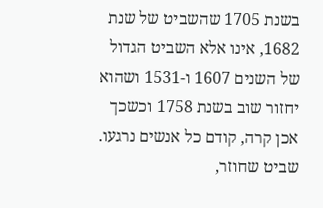בשנת 1705 שהשביט של שנת 1682, אינו אלא השביט הגדול של השנים 1607 ו-1531 ושהוא יחזור שוב בשנת 1758 וכשכך אכן קרה, קודם כל אנשים נרגעו. שביט שחוזר,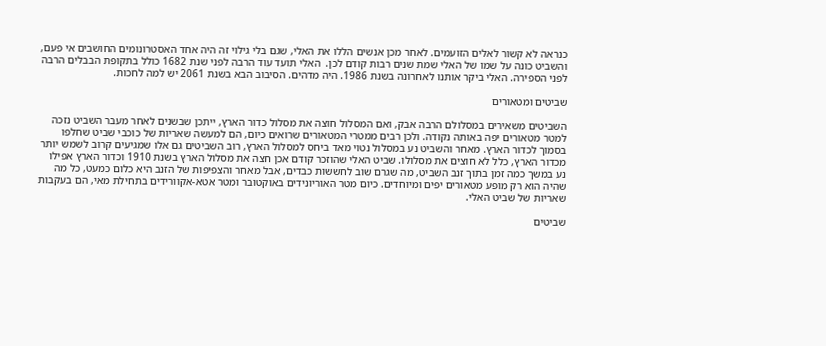כנראה לא קשור לאלים הזועמים. לאחר מכן אנשים הללו את האלי, שגם בלי גילוי זה היה אחד האסטרונומים החושבים אי פעם, והשביט כונה על שמו של האלי שמת שנים רבות קודם לכן.  האלי תועד עוד הרבה לפני שנת 1682 כולל בתקופת הבבלים הרבה לפני הספירה. האלי ביקר אותנו לאחרונה בשנת 1986. היה מדהים. הסיבוב הבא בשנת 2061 יש למה לחכות.

שביטים ומטאורים

השביטים משאירים במסלולם הרבה אבק, ואם המסלול חוצה את מסלול כדור הארץ, ייתכן שבשנים לאחר מעבר השביט נזכה למטר מטאורים יפה באותה נקודה. ולכן רבים ממטרי המטאורים שרואים כיום, הם למעשה שאריות של כוכבי שביט שחלפו בסמוך לכדור הארץ. מאחר והשביט נע במסלול נטוי מאד ביחס למסלול הארץ, רוב השביטים גם אלו שמגיעים קרוב לשמש יותר מכדור הארץ, כלל לא חוצים את מסלולו. שביט האלי שהוזכר קודם אכן חצה את מסלול הארץ בשנת 1910 וכדור הארץ אפילו נע במשך כמה זמן בתוך זנב השביט, מה שגרם שוב לחששות כבדים, אבל מאחר והצפיפות של הזנב היא כלום כמעט, כל מה שהיה הוא רק מופע מטאורים יפים ומיוחדים. כיום מטר האוריונידים באוקטובר ומטר אטא-אקוורידים בתחילת מאי, הם בעקבות שאריות של שביט האלי.

שביטים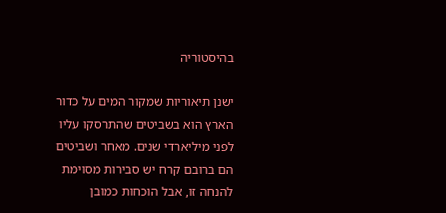בהיסטוריה

ישנן תיאוריות שמקור המים על כדור הארץ הוא בשביטים שהתרסקו עליו לפני מיליארדי שנים. מאחר ושביטים הם ברובם קרח יש סבירות מסוימת להנחה זו, אבל הוכחות כמובן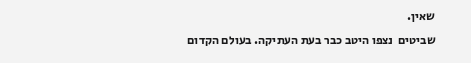שאין.
שביטים  נצפו היטב כבר בעת העתיקה. בעולם הקדום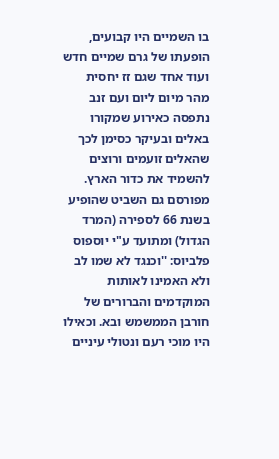בו השמיים היו קבועים, הופעתו של גרם שמיים חדש ועוד אחד שגם זז יחסית מהר מיום ליום ועם זנב נתפסה כאירוע שמקורו באלים ובעיקר כסימן לכך שהאלים זועמים ורוצים להשמיד את כדור הארץ. מפורסם גם השביט שהופיע בשנת 66 לספירה (המרד הגדול) ומתועד ע"י יוספוס פלביוס: ''וכנגד לא שמו לב ולא האמינו לאותות המוקדמים והברורים של חורבן הממשמש ובא. וכאילו היו מוכי רעם ונטולי עיניים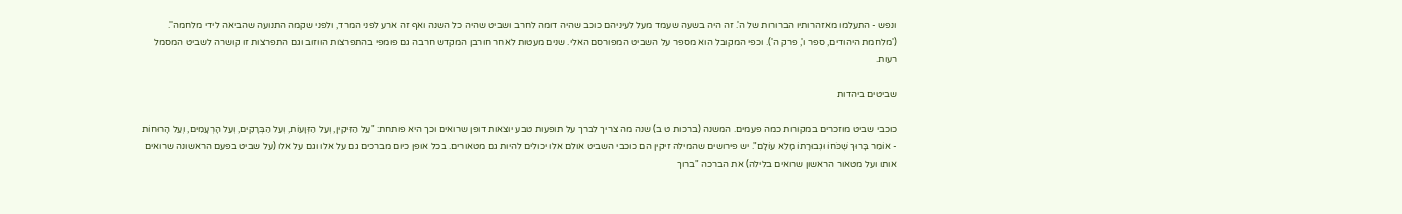ונפש - התעלמו מאזהרותיו הברורות של ה'. זה היה בשעה שעמד מעל לעיניהם כוכב שהיה דומה לחרב ושביט שהיה כל השנה ואף זה ארע לפני המרד, ולפני שקמה התנועה שהביאה לידי מלחמה''. ('מלחמת היהודים, ספר ו', פרק ה'). וכפי המקובל הוא מספר על השביט המפורסם האלי. שנים מעטות לאחר חורבן המקדש חרבה גם פומפי בהתפרצות הווזוב וגם התפרצות זו קושרה לשביט המסמל רעות.

שביטים ביהדות

כוכבי שביט מוזכרים במקורות כמה פעמים. המשנה (ברכות ט ב) שנה מה צריך לברך על תופעות טבע יוצאות דופן שרואים וכך היא פותחת: "עַל הַזִּיקִין, וְעַל הַזְּוָעוֹת, וְעַל הַבְּרָקִים, וְעַל הָרְעָמִים, וְעַל הָרוּחוֹת - אוֹמֵר בָּרוּךְ שֶׁכֹּחוֹ וּגְבוּרָתוֹ מָלֵא עוֹלָם". יש פירושים שהמילה זיקין הם כוכבי השביט אולם אלו יכולים להיות גם מטאורים. בכל אופן כיום מברכים גם על אלו וגם על אלו (על שביט בפעם הראשונה שרואים אותו ועל מטאור הראשון שרואים בלילה) את הברכה "ברוך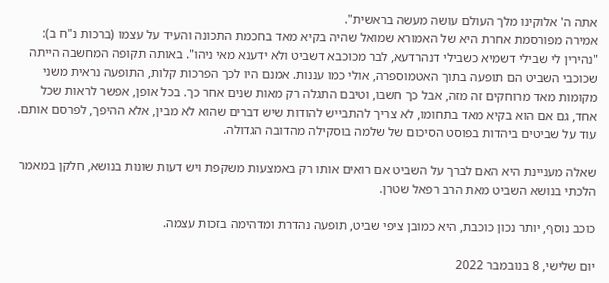אתה ה' אלוקינו מלך העולם עושה מעשה בראשית".
אמירה מפורסמת אחרת היא של האמורא שמואל שהיה בקיא מאד בחכמת התכונה והעיד על עצמו (ברכות נ"ח ב): "נהירין לי שבילי דשמיא כשבילי דנהרדעא, לבר מכוכבא דשביט ולא ידענא מאי ניהו". באותה תקופה המחשבה הייתה שכוכבי השביט הם תופעה בתוך האטמוספרה, אולי כמו עננות. אמנם היו לכך הפרכות קלות, התופעה נראית משני מקומות מאד מרוחקים זה מזה, אבל כך חשבו, וטיבם התגלה רק מאות שנים אחר כך. בכל אופן, אפשר לראות שכל אחד, גם אם הוא בקיא מאד בתחומו, לא צריך להתבייש להודות שיש דברים שהוא לא מבין, אלא ההיפך, לפרסם אותם. עוד על שביטים ביהדות בפוסט הסיכום של שלמה בוסקילה מהדובה הגדולה.

שאלה מעניינת היא האם לברך על השביט אם רואים אותו רק באמצעות משקפת ויש דעות שונות בנושא, חלקן במאמר הלכתי בנושא השביט מאת הרב רפאל שטרן.

כוכב נוסף, יותר נכון כוכבת, היא כמובן ציפי שביט, תופעה נהדרת ומדהימה בזכות עצמה.

יום שלישי, 8 בנובמבר 2022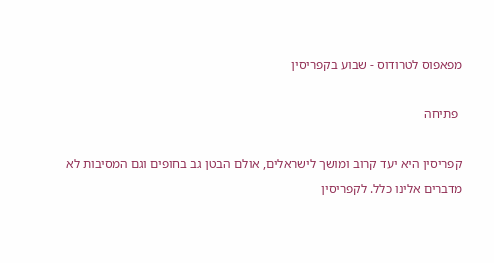מפאפוס לטרודוס - שבוע בקפריסין

 פתיחה

קפריסין היא יעד קרוב ומושך לישראלים, אולם הבטן גב בחופים וגם המסיבות לא מדברים אלינו כלל. לקפריסין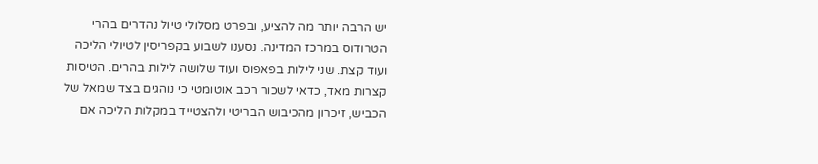יש הרבה יותר מה להציע, ובפרט מסלולי טיול נהדרים בהרי הטרודוס במרכז המדינה. נסענו לשבוע בקפריסין לטיולי הליכה ועוד קצת. שני לילות בפאפוס ועוד שלושה לילות בהרים. הטיסות קצרות מאד, כדאי לשכור רכב אוטומטי כי נוהגים בצד שמאל של הכביש, זיכרון מהכיבוש הבריטי ולהצטייד במקלות הליכה אם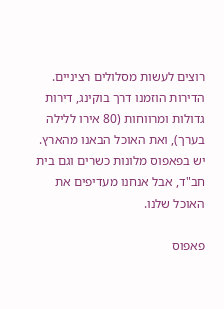רוצים לעשות מסלולים רציניים. הדירות הוזמנו דרך בוקינג, דירות גדולות ומרווחות (80 אירו ללילה בערך), ואת האוכל הבאנו מהארץ. יש בפאפוס מלונות כשרים וגם בית חב"ד, אבל אנחנו מעדיפים את האוכל שלנו.

פאפוס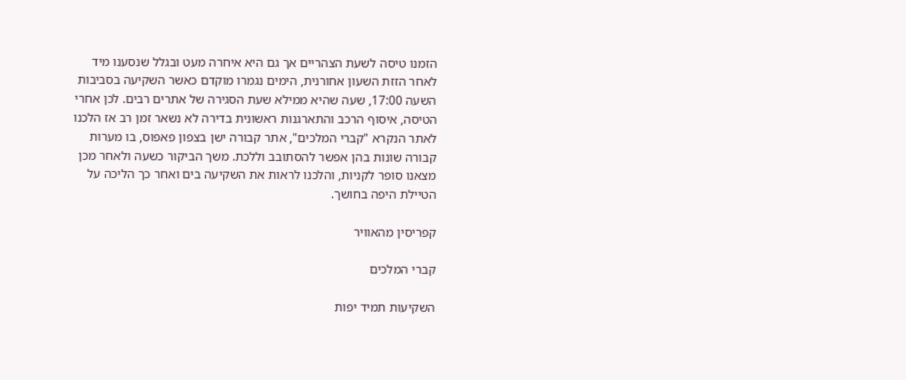הזמנו טיסה לשעת הצהריים אך גם היא איחרה מעט ובגלל שנסענו מיד לאחר הזזת השעון אחורנית, הימים נגמרו מוקדם כאשר השקיעה בסביבות השעה 17:00, שעה שהיא ממילא שעת הסגירה של אתרים רבים. לכן אחרי הטיסה, איסוף הרכב והתארגנות ראשונית בדירה לא נשאר זמן רב אז הלכנו לאתר הנקרא "קברי המלכים", אתר קבורה ישן בצפון פאפוס, בו מערות קבורה שונות בהן אפשר להסתובב וללכת. משך הביקור כשעה ולאחר מכן מצאנו סופר לקניות, והלכנו לראות את השקיעה בים ואחר כך הליכה על הטיילת היפה בחושך.

קפריסין מהאוויר

קברי המלכים

השקיעות תמיד יפות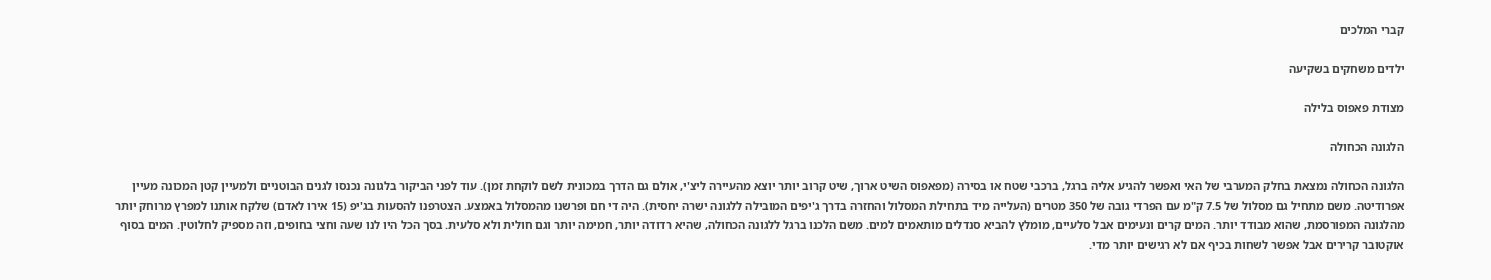קברי המלכים

ילדים משחקים בשקיעה

מצודת פאפוס בלילה

הלגונה הכחולה

הלגונה הכחולה נמצאת בחלק המערבי של האי ואפשר להגיע אליה ברגל, ברכבי שטח או בסירה (מפאפוס השיט ארוך, שיט קרוב יותר יוצא מהעיירה ליצ'י, אולם גם הדרך במכונית לשם לוקחת זמן). עוד לפני הביקור בלגונה נכנסו לגנים הבוטניים ולמעיין קטן המכונה מעיין אפרודיטה. משם מתחיל גם מסלול של 7.5 ק"מ עם הפרדי גובה של 350 מטרים (העלייה מיד בתחילת המסלול והחזרה בדרך ג'יפים המובילה ללגונה ישרה יחסית). היה די חם ופרשנו מהמסלול באמצע. הצטרפנו להסעות בג'יפ (15 אירו לאדם) שלקח אותנו למפרץ מרוחק יותר מהלגונה המפורסמת, שהוא מבודד יותר. המים קרים ונעימים אבל סלעיים, מומלץ להביא סנדלים מותאמים למים. משם הלכנו ברגל ללגונה הכחולה, שהיא רדודה יותר, חמימה יותר וגם חולית ולא סלעית. בסך הכל היו לנו שעה וחצי בחופים, וזה מספיק לחלוטין. המים בסוף אוקטובר קרירים אבל אפשר לשחות בכיף אם לא רגישים יותר מדי.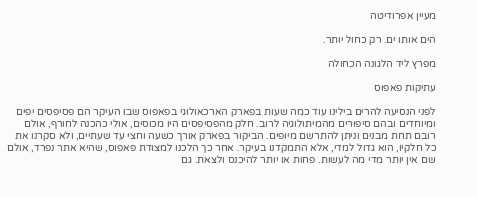מעיין אפרודיטה

הים אותו ים. רק כחול יותר.

מפרץ ליד הלגונה הכחולה

עתיקות פאפוס

לפני הנסיעה להרים בילינו עוד כמה שעות בפארק הארכאולוגי בפאפוס שבו העיקר הם פסיפסים יפים ומיוחדים ובהם סיפורים מהמיתולוגיה לרוב. חלק מהפסיפסים היו מכוסים, אולי כהכנה לחורף, אולם רובם תחת מבנים וניתן להתרשם מיופים. הביקור בפארק אורך כשעה וחצי עד שעתיים, ולא סקרנו את כל חלקיו, הוא גדול למדי, אלא התמקדנו בעיקר. אחר כך הלכנו למצודת פאפוס, שהיא אתר נפרד, אולם שם אין יותר מדי מה לעשות. פחות או יותר להיכנס ולצאת. גם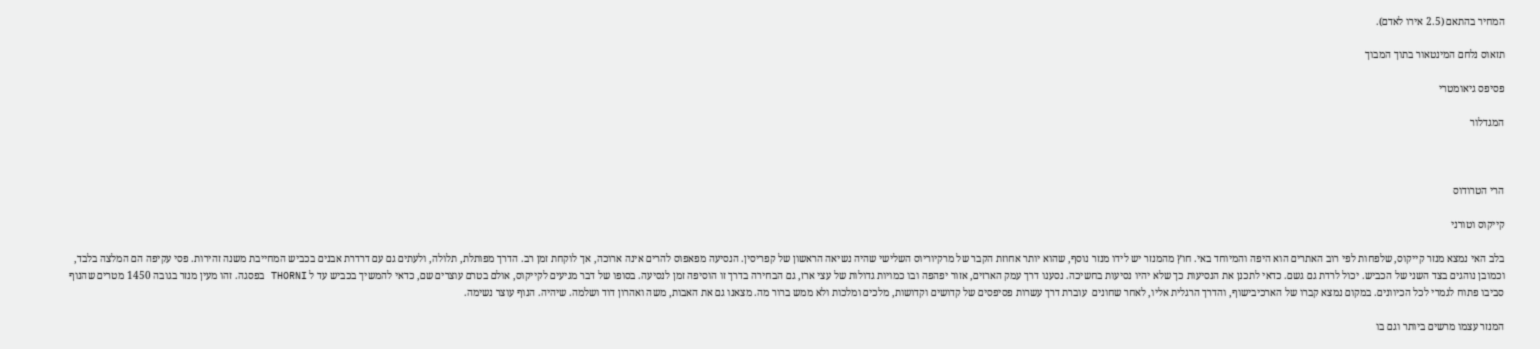המחיר בהתאם (2.5 אירו לאדם).

תזאוס נלחם המינטאור בתוך המבוך

פסיפס גיאומטרי

המגדלור



הרי הטרודוס

קייקוס וטורני

בלב האי נמצא מנזר קייקוס, שלפחות לפי רוב האתרים הוא היפה והמיוחד באי. חוץ מהמנזר יש לידו מנזר נוסף, שהוא יותר אחוזת הקבר של מרקיוריוס השלישי שהיה נשיאה הראשון של קפריסין. הנסיעה מפאפוס להרים אינה ארוכה, אך לוקחת זמן רב. הדרך מפותלת, תלולה, ולעתים גם עם דרדרת אבנים בכביש המחייבת משנה זהירות. פסי עקיפה הם המלצה בלבד, וכמובן נוהגים בצד השני של הכביש. יכול לרדת גם גשם. כדאי לתכנן את הנסיעות כך שלא יהיו נסיעות בחשיכה. נסענו דרך עמק הארזים, אזור יפהפה ובו כמויות גדולות של עצי ארז, גם הבחירה בדרך זו הוסיפה זמן לנסיעה. בסופו של דבר מגיעים לקייקוס, אולם בטרם עוצרים שם, כדאי להמשיך בכביש עד ל THORNI בפסגה. זהו מעין מנזר בגובה 1450 מטרים שהנוף סביבו פתוח לגמרי לכל הכיוונים. במקום נמצא קברו של הארכיבישוף, והדרך הרגלית אליו, לאחר שחונים  עוברת דרך עשרות פסיפסים של קדושים וקדושות, מלכים ומלכות ולא ממש ברור מה. מצאנו גם את האבות, משה ואהרון דוד ושלמה. שיהיה. הנוף עוצר נשימה.

המנזר עצמו מרשים ביותר וגם בו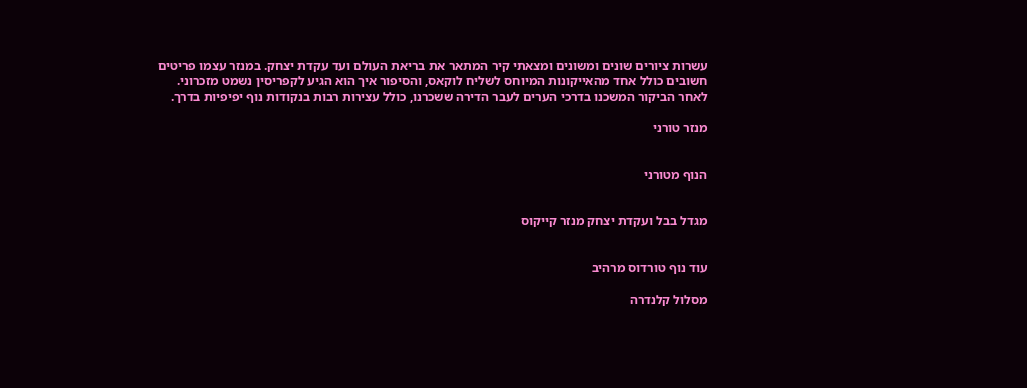עשרות ציורים שונים ומשונים ומצאתי קיר המתאר את בריאת העולם ועד עקדת יצחק. במנזר עצמו פריטים חשובים כולל אחד מהאייקונות המיוחס לשליח לוקאס, והסיפור איך הוא הגיע לקפריסין נשמט מזכרוני. לאחר הביקור המשכנו בדרכי הערים לעבר הדירה ששכרנו, כולל עצירות רבות בנקודות נוף יפיפיות בדרך.

מנזר טורני


הנוף מטורני


מגדל בבל ועקדת יצחק מנזר קייקוס


עוד נוף טורדוס מרהיב

מסלול קלנדרה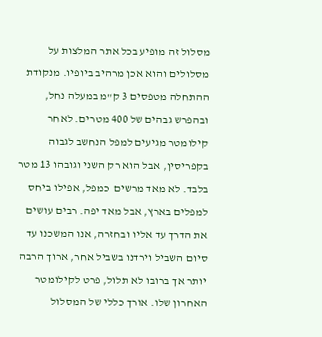מסלול זה מופיע בכל אתר המלצות על מסלולים והוא אכן מרהיב ביופיו. מנקודת ההתחלה מטפסים 3 ק"מ במעלה נחל, ובהפרש גבהים של 400 מטרים. לאחר קילומטר מגיעים למפל הנחשב לגבוה בקפריסין, אבל הוא רק השני וגובהו 13 מטר בלבד. לא מאד מרשים  כמפל, אפילו ביחס למפלים בארץ, אבל מאד יפה. רבים עושים את הדרך עד אליו ובחזרה, אנו המשכנו עד סיום השביל וירדנו בשביל אחר, ארוך הרבה יותר אך ברובו לא תלול, פרט לקילומטר האחרון שלו. אורך כללי של המסלול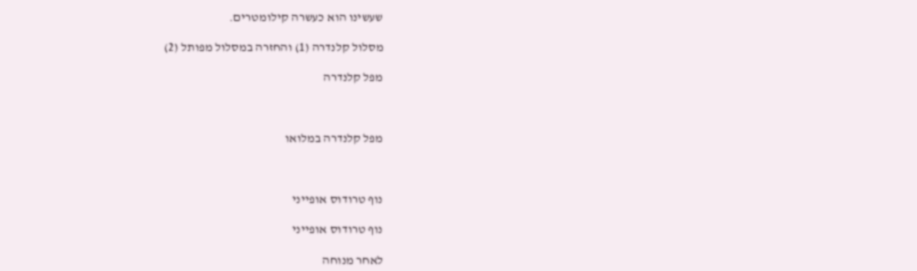שעשינו הוא כעשרה קילומטרים.

מסלול קלנדרה (1) והחזרה במסלול מפותל (2)

מפל קלנדרה



מפל קלנדרה במלואו



נוף טרודוס אופייני

נוף טרודוס אופייני

לאחר מנוחה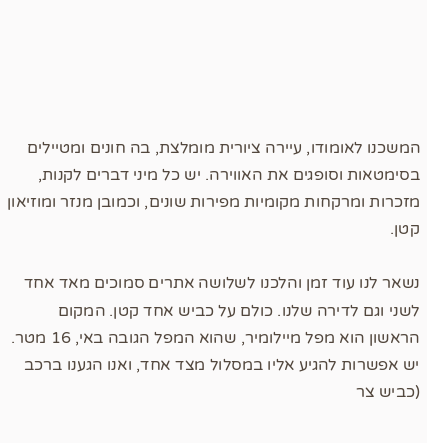המשכנו לאומודו, עיירה ציורית מומלצת, בה חונים ומטיילים בסימטאות וסופגים את האווירה. יש כל מיני דברים לקנות, מזכרות ומרקחות מקומיות מפירות שונים, וכמובן מנזר ומוזיאון קטן.

נשאר לנו עוד זמן והלכנו לשלושה אתרים סמוכים מאד אחד לשני וגם לדירה שלנו. כולם על כביש אחד קטן. המקום הראשון הוא מפל מיילומיר, שהוא המפל הגובה באי, 16 מטר. יש אפשרות להגיע אליו במסלול מצד אחד, ואנו הגענו ברכב (כביש צר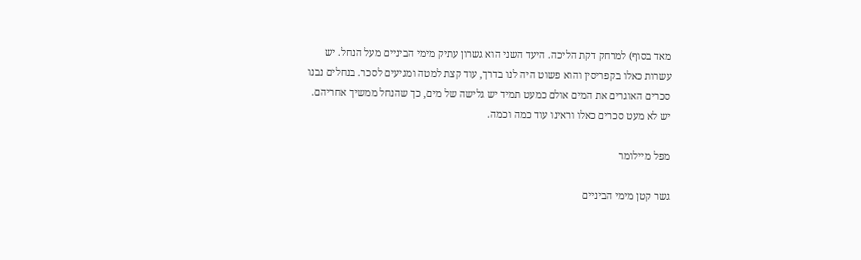מאד בסוף) למרחק דקת הליכה. היעד השני הוא גשרון עתיק מימי הביניים מעל הנחל. יש עשרות כאלו בקפריסין והוא פשוט היה לנו בדרך, עוד קצת למטה ומגיעים לסכר. בנחלים נבנו סכרים האוגרים את המים אולם כמעט תמיד יש גלישה של מים, כך שהנחל ממשיך אחריהם. יש לא מעט סכרים כאלו וראינו עוד כמה וכמה.

מפל מיילומר

גשר קטן מימי הביניים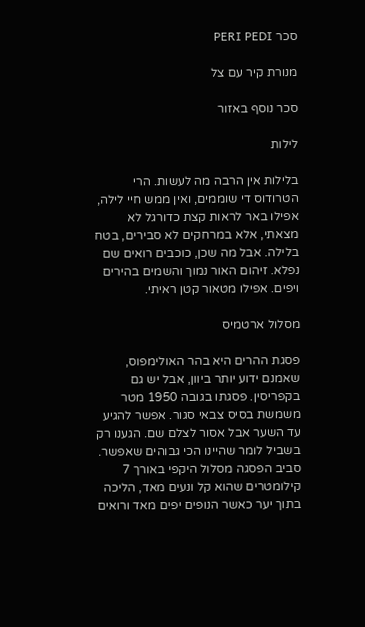סכר PERI PEDI

מנורת קיר עם צל

סכר נוסף באזור

לילות

בלילות אין הרבה מה לעשות. הרי הטרודוס די שוממים, ואין ממש חיי לילה, אפילו באר לראות קצת כדורגל לא מצאתי, אלא במרחקים לא סבירים, בטח בלילה. אבל מה שכן, כוכבים רואים שם נפלא. זיהום האור נמוך והשמים בהירים ויפים. אפילו מטאור קטן ראיתי.

מסלול ארטמיס

פסגת ההרים היא בהר האולימפוס, שאמנם ידוע יותר ביוון, אבל יש גם בקפריסין. פסגתו בגובה 1950 מטר משמשת בסיס צבאי סגור. אפשר להגיע עד השער אבל אסור לצלם שם. הגענו רק בשביל לומר שהיינו הכי גבוהים שאפשר. סביב הפסגה מסלול היקפי באורך 7 קילומטרים שהוא קל ונעים מאד, הליכה בתוך יער כאשר הנופים יפים מאד ורואים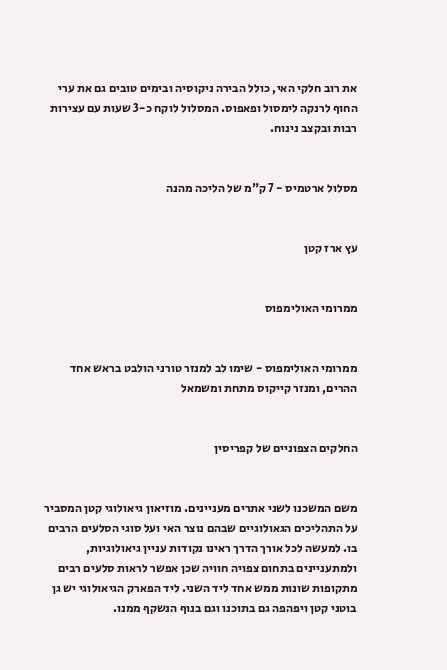את רוב חלקי האי, כולל הבירה ניקוסיה ובימים טובים גם את ערי החוף לרנקה לימסול ופאפוס. המסלול לוקח כ-3 שעות עם עצירות רבות ובקצב נינוח.


מסלול ארטמיס - 7 ק"מ של הליכה מהנה


עץ ארז קטן


ממרומי האולימפוס


ממרומי האולימפוס - שימו לב למנזר טורני הולבט בראש אחד ההרים, ומנזר קייקוס מתחת ומשמאל


החלקים הצפוניים של קפריסין


משם המשכנו לשני אתרים מעניינים. מוזיאון גיאולוגי קטן המסביר על התהליכים הגאולוגיים שבהם נוצר האי ועל סוגי הסלעים הרבים בו. למעשה לכל אורך הדרך ראינו נקודות עניין גיאולוגיות, ולמתעניינים בתחום צפויה חוויה שכן אפשר לראות סלעים רבים מתקופות שונות ממש אחד ליד השני. ליד הפארק הגיאולוגי יש גן בוטני קטן ויפהפה גם בתוכנו וגם בנוף הנשקף ממנו.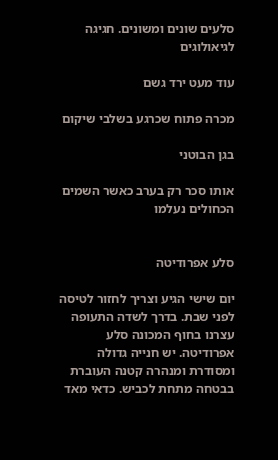סלעים שונים ומשונים. חגיגה לגיאולוגים

עוד מעט ירד גשם

מכרה פתוח שכרגע בשלבי שיקום

בגן הבוטני

אותו סכר רק בערב כאשר השמים הכחולים נעלמו


סלע אפרודיטה

יום שישי הגיע וצריך לחזור לטיסה לפני שבת. בדרך לשדה התעופה עצרנו בחוף המכונה סלע אפרודיטה. יש חנייה גדולה ומסודרת ומנהרה קטנה העוברת בבטחה מתחת לכביש. כדאי מאד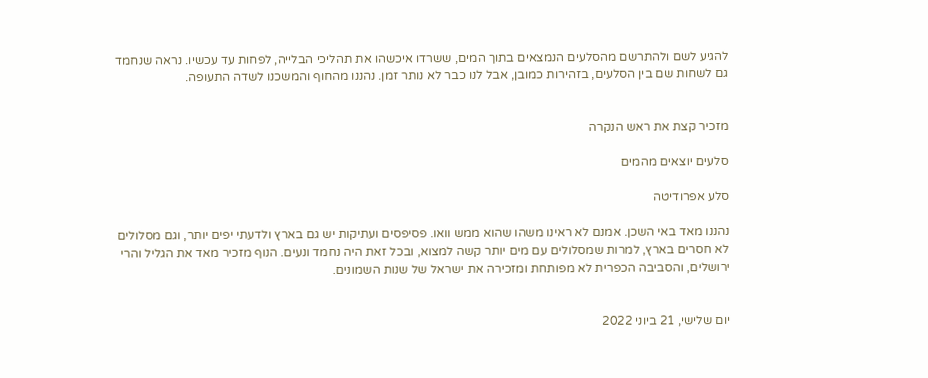להגיע לשם ולהתרשם מהסלעים הנמצאים בתוך המים, ששרדו איכשהו את תהליכי הבלייה, לפחות עד עכשיו. נראה שנחמד גם לשחות שם בין הסלעים, בזהירות כמובן, אבל לנו כבר לא נותר זמן. נהננו מהחוף והמשכנו לשדה התעופה.


מזכיר קצת את ראש הנקרה

סלעים יוצאים מהמים

סלע אפרודיטה

נהננו מאד באי השכן. אמנם לא ראינו משהו שהוא ממש וואו. פסיפסים ועתיקות יש גם בארץ ולדעתי יפים יותר, וגם מסלולים לא חסרים בארץ, למרות שמסלולים עם מים יותר קשה למצוא, ובכל זאת היה נחמד ונעים. הנוף מזכיר מאד את הגליל והרי ירושלים, והסביבה הכפרית לא מפותחת ומזכירה את ישראל של שנות השמונים.


יום שלישי, 21 ביוני 2022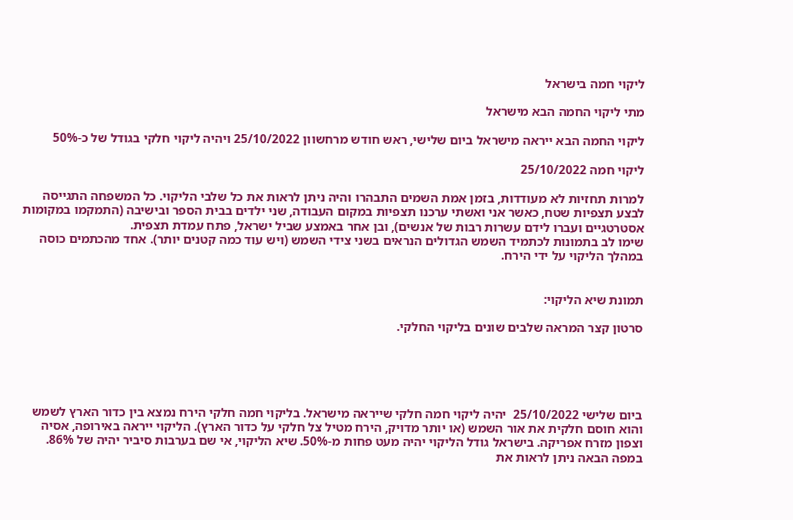ליקוי חמה בישראל

מתי ליקוי החמה הבא מישראל

ליקוי החמה הבא ייראה מישראל ביום שלישי, ראש חודש מרחשוון 25/10/2022 ויהיה ליקוי חלקי בגודל של כ-50%

ליקוי חמה 25/10/2022

למרות תחזיות לא מעודדות, בזמן אמת השמים התבהרו והיה ניתן לראות את כל שלבי הליקוי. כל המשפחה התגייסה לבצע תצפיות שטח, כאשר אני ואשתי ערכנו תצפיות במקום העבודה, שני ילדים בבית הספר ובישיבה (התמקמו במקומות אסטרטגיים ועברו לידם עשרות רבות של אנשים), ובן אחר באמצע שביל ישראל, פתח עמדת תצפית.
שימו לב בתמונות לכתמיד השמש הגדולים הנראים בשני צידי השמש (ויש עוד כמה קטנים יותר). אחד מהכתמים כוסה במהלך הליקוי על ידי הירח.


תמונת שיא הליקוי:

סרטון קצר המראה שלבים שונים בליקוי החלקי.





ביום שלישי 25/10/2022  יהיה ליקוי חמה חלקי שייראה מישראל. בליקוי חמה חלקי הירח נמצא בין כדור הארץ לשמש והוא חוסם חלקית את אור השמש (או יותר מדויק, הירח מטיל צל חלקי על כדור הארץ). הליקוי ייראה באירופה, אסיה וצפון מזרח אפריקה. בישראל גודל הליקוי יהיה מעט פחות מ-50%. שיא הליקוי, אי שם בערבות סיביר יהיה של 86%. במפה הבאה ניתן לראות את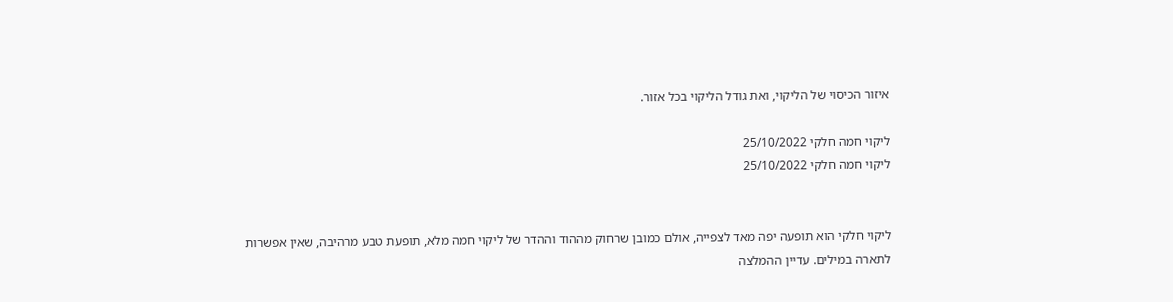איזור הכיסוי של הליקוי, ואת גודל הליקוי בכל אזור.

ליקוי חמה חלקי 25/10/2022
ליקוי חמה חלקי 25/10/2022


ליקוי חלקי הוא תופעה יפה מאד לצפייה, אולם כמובן שרחוק מההוד וההדר של ליקוי חמה מלא, תופעת טבע מרהיבה, שאין אפשרות לתארה במילים. עדיין ההמלצה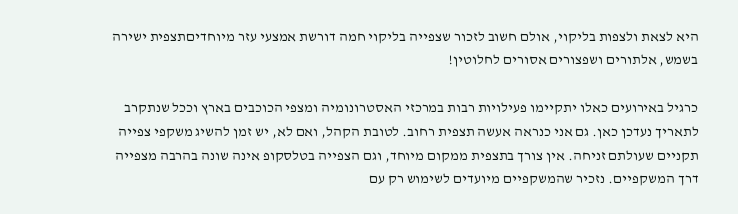היא לצאת ולצפות בליקוי, אולם חשוב לזכור שצפייה בליקוי חמה דורשת אמצעי עזר מיוחדיםתצפית ישירה בשמש, אלתורים ושפצורים אסורים לחלוטין!

כרגיל באירועים כאלו יתקיימו פעילויות רבות במרכזי האסטרונומיה ומצפי הכוכבים בארץ וככל שנתקרב לתאריך נעדכן כאן. גם אני כנראה אעשה תצפית רחוב. לטובת הקהל, ואם לא, יש זמן להשיג משקפי צפייה תקניים שעולתם זניחה. אין צורך בתצפית ממקום מיוחד, וגם הצפייה בטלסקופ אינה שונה בהרבה מצפייה דרך המשקפיים. נזכיר שהמשקפיים מיועדים לשימוש רק עם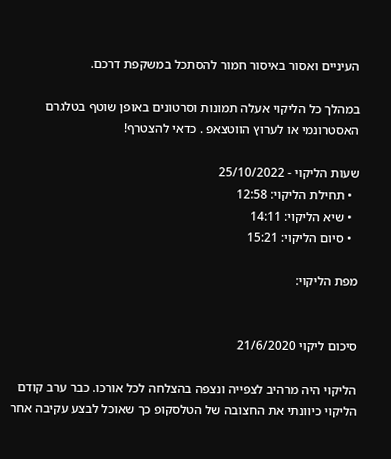העיניים ואסור באיסור חמור להסתכל במשקפת דרכם.

במהלך כל הליקוי אעלה תמונות וסרטונים באופן שוטף בטלגרם האסטרונמי או לערוץ הווטצאפ . כדאי להצטרף!

שעות הליקוי - 25/10/2022
  • תחילת הליקוי: 12:58
  • שיא הליקוי: 14:11
  • סיום הליקוי: 15:21

מפת הליקוי:


סיכום ליקוי 21/6/2020

הליקוי היה מרהיב לצפייה ונצפה בהצלחה לכל אורכו. כבר ערב קודם הליקוי כיוונתי את החצובה של הטלסקופ כך שאוכל לבצע עקיבה אחר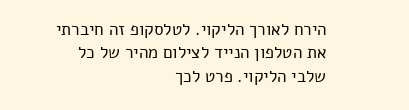הירח לאורך הליקוי. לטלסקופ זה חיברתי את הטלפון הנייד לצילום מהיר של כל שלבי הליקוי. פרט לכך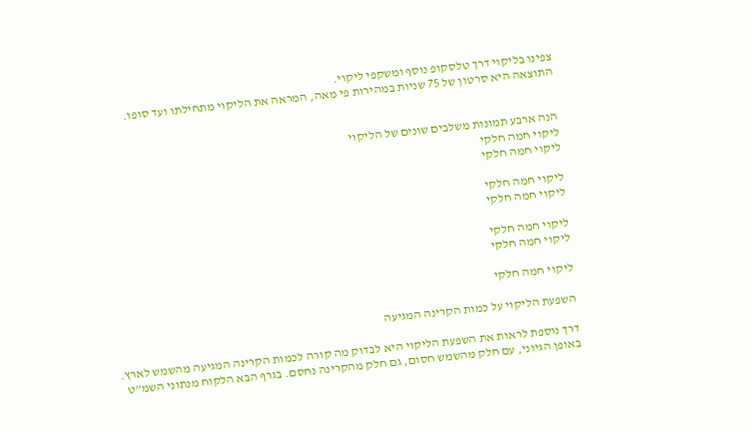צפינו בליקוי דרך טלסקופ נוסף ומשקפי ליקוי.
התוצאה היא סרטון של 75 שניות במהירות פי מאה, המראה את הליקוי מתחילתו ועד סופו.


הנה ארבע תמונות משלבים שונים של הליקוי
ליקוי חמה חלקי
ליקוי חמה חלקי

ליקוי חמה חלקי
ליקוי חמה חלקי

ליקוי חמה חלקי
ליקוי חמה חלקי

ליקוי חמה חלקי

השפעת הליקוי על כמות הקרינה המגיעה

דרך נוספת לראות את השפעת הליקוי היא לבדוק מה קורה לכמות הקרינה המגיעה מהשמש לארץ. באופן הגיוני, עם חלק מהשמש חסום, גם חלק מהקרינה נחסם. בגרף הבא הלקוח מנתוני השמ"ט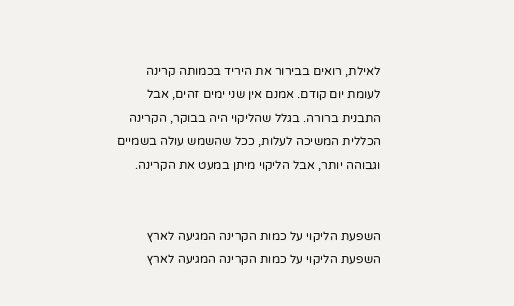לאילת, רואים בבירור את היריד בכמותה קרינה לעומת יום קודם. אמנם אין שני ימים זהים, אבל התבנית ברורה. בגלל שהליקוי היה בבוקר, הקרינה הכללית המשיכה לעלות, ככל שהשמש עולה בשמיים וגבוהה יותר, אבל הליקוי מיתן במעט את הקרינה.


השפעת הליקוי על כמות הקרינה המגיעה לארץ
השפעת הליקוי על כמות הקרינה המגיעה לארץ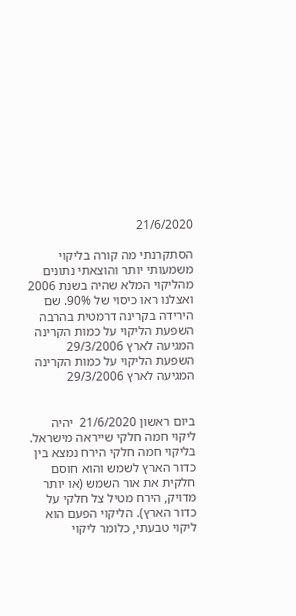21/6/2020

הסתקרנתי מה קורה בליקוי משמעותי יותר והוצאתי נתונים מהליקוי המלא שהיה בשנת 2006 ואצלנו ראו כיסוי של 90%. שם הירידה בקרינה דרמטית בהרבה
השפעת הליקוי על כמות הקרינה המגיעה לארץ 29/3/2006
השפעת הליקוי על כמות הקרינה המגיעה לארץ 29/3/2006


ביום ראשון 21/6/2020  יהיה ליקוי חמה חלקי שייראה מישראל. בליקוי חמה חלקי הירח נמצא בין כדור הארץ לשמש והוא חוסם חלקית את אור השמש (או יותר מדויק, הירח מטיל צל חלקי על כדור הארץ). הליקוי הפעם הוא ליקוי טבעתי, כלומר ליקוי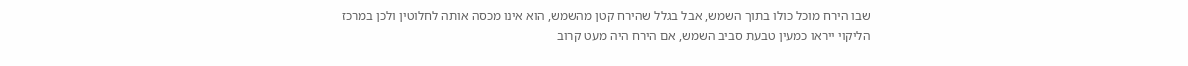שבו הירח מוכל כולו בתוך השמש, אבל בגלל שהירח קטן מהשמש, הוא אינו מכסה אותה לחלוטין ולכן במרכז הליקוי ייראו כמעין טבעת סביב השמש, אם הירח היה מעט קרוב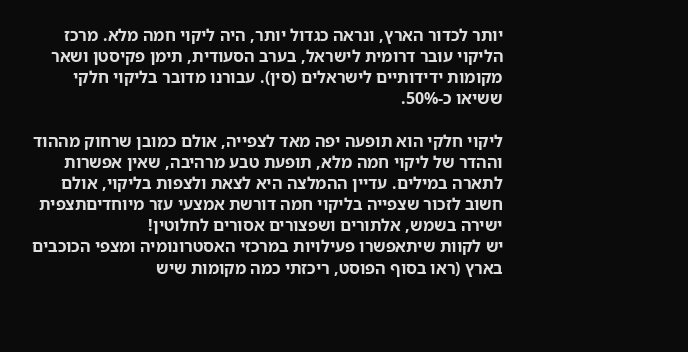יותר לכדור הארץ, ונראה כגדול יותר, היה ליקוי חמה מלא. מרכז הליקוי עובר דרומית לישראל, בערב הסעודית, תימן פקיסטן ושאר מקומות ידידותיים לישראלים (סין). עבורנו מדובר בליקוי חלקי ששיאו כ-50%.

ליקוי חלקי הוא תופעה יפה מאד לצפייה, אולם כמובן שרחוק מההוד וההדר של ליקוי חמה מלא, תופעת טבע מרהיבה, שאין אפשרות לתארה במילים. עדיין ההמלצה היא לצאת ולצפות בליקוי, אולם חשוב לזכור שצפייה בליקוי חמה דורשת אמצעי עזר מיוחדיםתצפית ישירה בשמש, אלתורים ושפצורים אסורים לחלוטין!
יש לקוות שיתאפשרו פעילויות במרכזי האסטרונומיה ומצפי הכוכבים בארץ (ראו בסוף הפוסט, ריכזתי כמה מקומות שיש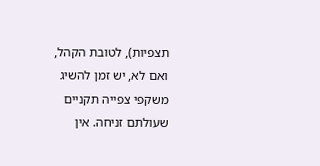תצפיות), לטובת הקהל, ואם לא, יש זמן להשיג משקפי צפייה תקניים שעולתם זניחה. אין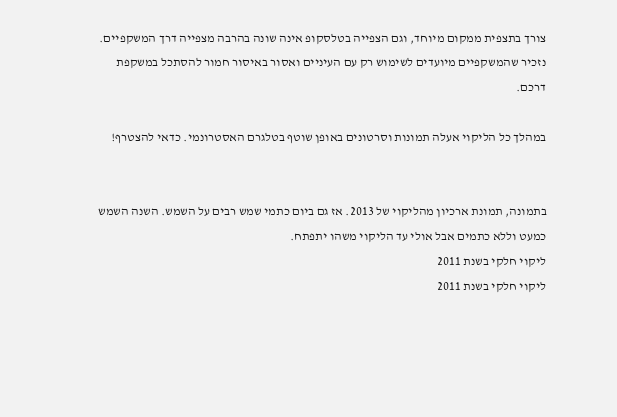צורך בתצפית ממקום מיוחד, וגם הצפייה בטלסקופ אינה שונה בהרבה מצפייה דרך המשקפיים. נזכיר שהמשקפיים מיועדים לשימוש רק עם העיניים ואסור באיסור חמור להסתכל במשקפת דרכם.

במהלך כל הליקוי אעלה תמונות וסרטונים באופן שוטף בטלגרם האסטרונמי. כדאי להצטרף!


בתמונה, תמונת ארכיון מהליקוי של 2013. אז גם ביום כתמי שמש רבים על השמש. השנה השמש כמעט וללא כתמים אבל אולי עד הליקוי משהו יתפתח.
ליקוי חלקי בשנת 2011
ליקוי חלקי בשנת 2011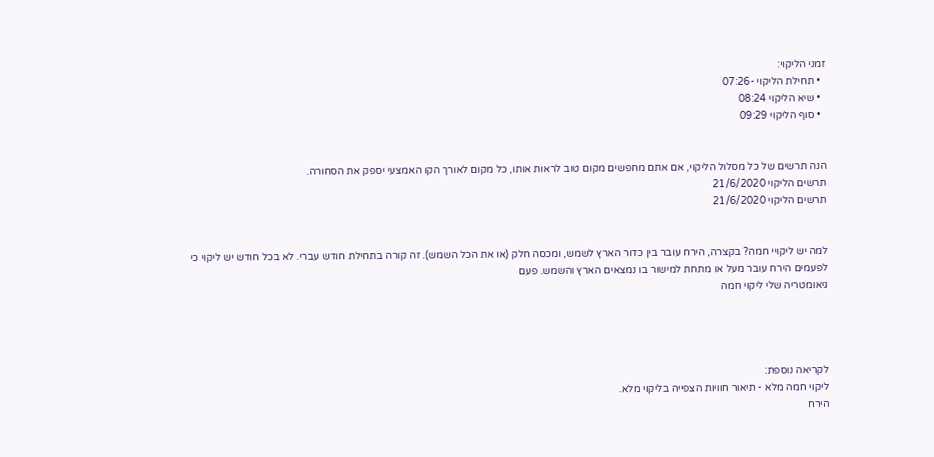זמני הליקוי:
  • תחילת הליקוי -07:26
  • שיא הליקוי 08:24
  • סוף הליקוי 09:29


הנה תרשים של כל מסלול הליקוי, אם אתם מחפשים מקום טוב לראות אותו, כל מקום לאורך הקו האמצעי יספק את הסחורה.
תרשים הליקוי 21/6/2020
תרשים הליקוי 21/6/2020


למה יש ליקויי חמה? בקצרה, הירח עובר בין כדור הארץ לשמש, ומכסה חלק (או את הכל השמש). זה קורה בתחילת חודש עברי. לא בכל חודש יש ליקוי כי לפעמים הירח עובר מעל או מתחת למישור בו נמצאים הארץ והשמש. פעם
גיאומטריה שלי ליקוי חמה




לקריאה נוספת:
ליקוי חמה מלא - תיאור חוויות הצפייה בליקוי מלא.
הירח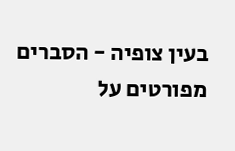בעין צופיה - הסברים מפורטים על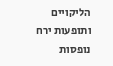הליקויים ותופעות ירח נופסות